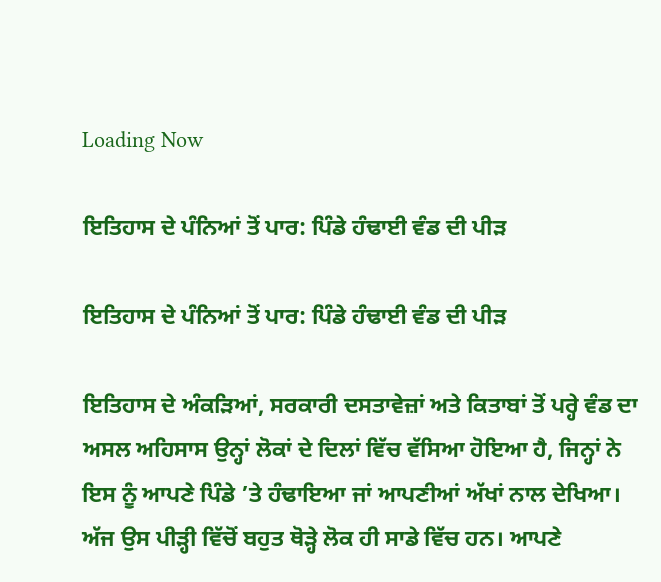Loading Now

ਇਤਿਹਾਸ ਦੇ ਪੰਨਿਆਂ ਤੋਂ ਪਾਰ: ਪਿੰਡੇ ਹੰਢਾਈ ਵੰਡ ਦੀ ਪੀੜ

ਇਤਿਹਾਸ ਦੇ ਪੰਨਿਆਂ ਤੋਂ ਪਾਰ: ਪਿੰਡੇ ਹੰਢਾਈ ਵੰਡ ਦੀ ਪੀੜ

ਇਤਿਹਾਸ ਦੇ ਅੰਕੜਿਆਂ, ਸਰਕਾਰੀ ਦਸਤਾਵੇਜ਼ਾਂ ਅਤੇ ਕਿਤਾਬਾਂ ਤੋਂ ਪਰ੍ਹੇ ਵੰਡ ਦਾ ਅਸਲ ਅਹਿਸਾਸ ਉਨ੍ਹਾਂ ਲੋਕਾਂ ਦੇ ਦਿਲਾਂ ਵਿੱਚ ਵੱਸਿਆ ਹੋਇਆ ਹੈ, ਜਿਨ੍ਹਾਂ ਨੇ ਇਸ ਨੂੰ ਆਪਣੇ ਪਿੰਡੇ ’ਤੇ ਹੰਢਾਇਆ ਜਾਂ ਆਪਣੀਆਂ ਅੱਖਾਂ ਨਾਲ ਦੇਖਿਆ। ਅੱਜ ਉਸ ਪੀੜ੍ਹੀ ਵਿੱਚੋਂ ਬਹੁਤ ਥੋੜ੍ਹੇ ਲੋਕ ਹੀ ਸਾਡੇ ਵਿੱਚ ਹਨ। ਆਪਣੇ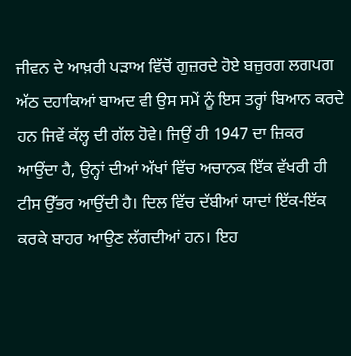ਜੀਵਨ ਦੇ ਆਖ਼ਰੀ ਪੜਾਅ ਵਿੱਚੋਂ ਗੁਜ਼ਰਦੇ ਹੋਏ ਬਜ਼ੁਰਗ ਲਗਪਗ ਅੱਠ ਦਹਾਕਿਆਂ ਬਾਅਦ ਵੀ ਉਸ ਸਮੇਂ ਨੂੰ ਇਸ ਤਰ੍ਹਾਂ ਬਿਆਨ ਕਰਦੇ ਹਨ ਜਿਵੇਂ ਕੱਲ੍ਹ ਦੀ ਗੱਲ ਹੋਵੇ। ਜਿਉਂ ਹੀ 1947 ਦਾ ਜ਼ਿਕਰ ਆਉਂਦਾ ਹੈ, ਉਨ੍ਹਾਂ ਦੀਆਂ ਅੱਖਾਂ ਵਿੱਚ ਅਚਾਨਕ ਇੱਕ ਵੱਖਰੀ ਹੀ ਟੀਸ ਉੱਭਰ ਆਉਂਦੀ ਹੈ। ਦਿਲ ਵਿੱਚ ਦੱਬੀਆਂ ਯਾਦਾਂ ਇੱਕ-ਇੱਕ ਕਰਕੇ ਬਾਹਰ ਆਉਣ ਲੱਗਦੀਆਂ ਹਨ। ਇਹ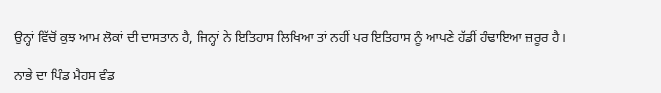ਉਨ੍ਹਾਂ ਵਿੱਚੋਂ ਕੁਝ ਆਮ ਲੋਕਾਂ ਦੀ ਦਾਸਤਾਨ ਹੈ, ਜਿਨ੍ਹਾਂ ਨੇ ਇਤਿਹਾਸ ਲਿਖਿਆ ਤਾਂ ਨਹੀਂ ਪਰ ਇਤਿਹਾਸ ਨੂੰ ਆਪਣੇ ਹੱਡੀਂ ਹੰਢਾਇਆ ਜ਼ਰੂਰ ਹੈ।

ਨਾਭੇ ਦਾ ਪਿੰਡ ਮੈਹਸ ਵੰਡ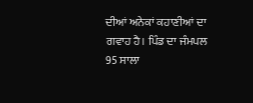ਦੀਆਂ ਅਨੇਕਾਂ ਕਹਾਣੀਆਂ ਦਾ ਗਵਾਹ ਹੈ। ਪਿੰਡ ਦਾ ਜੰਮਪਲ 95 ਸਾਲਾ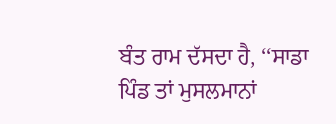ਬੰਤ ਰਾਮ ਦੱਸਦਾ ਹੈ, ‘‘ਸਾਡਾ ਪਿੰਡ ਤਾਂ ਮੁਸਲਮਾਨਾਂ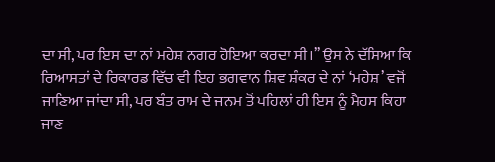ਦਾ ਸੀ, ਪਰ ਇਸ ਦਾ ਨਾਂ ਮਹੇਸ਼ ਨਗਰ ਹੋਇਆ ਕਰਦਾ ਸੀ।’’ ਉਸ ਨੇ ਦੱਸਿਆ ਕਿ ਰਿਆਸਤਾਂ ਦੇ ਰਿਕਾਰਡ ਵਿੱਚ ਵੀ ਇਹ ਭਗਵਾਨ ਸ਼ਿਵ ਸ਼ੰਕਰ ਦੇ ਨਾਂ ‘ਮਹੇਸ਼’ ਵਜੋਂ ਜਾਣਿਆ ਜਾਂਦਾ ਸੀ, ਪਰ ਬੰਤ ਰਾਮ ਦੇ ਜਨਮ ਤੋਂ ਪਹਿਲਾਂ ਹੀ ਇਸ ਨੂੰ ਮੈਹਸ ਕਿਹਾ ਜਾਣ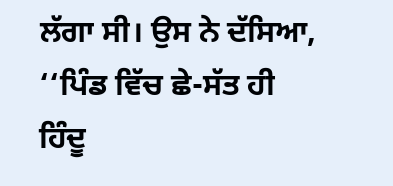ਲੱਗਾ ਸੀ। ਉਸ ਨੇ ਦੱਸਿਆ, ‘‘ਪਿੰਡ ਵਿੱਚ ਛੇ-ਸੱਤ ਹੀ ਹਿੰਦੂ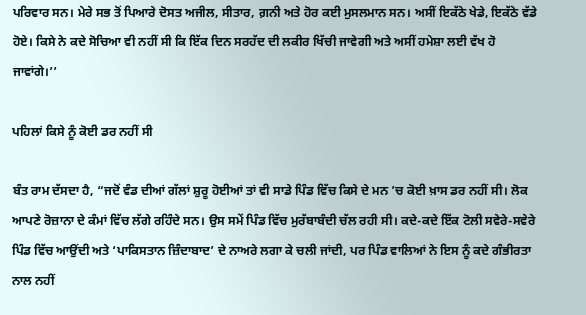ਪਰਿਵਾਰ ਸਨ। ਮੇਰੇ ਸਭ ਤੋਂ ਪਿਆਰੇ ਦੋਸਤ ਅਜੀਲ, ਸੀਤਾਰ, ਗ਼ਨੀ ਅਤੇ ਹੋਰ ਕਈ ਮੁਸਲਮਾਨ ਸਨ। ਅਸੀਂ ਇਕੱਠੇ ਖੇਡੇ, ਇਕੱਠੇ ਵੱਡੇ ਹੋਏ। ਕਿਸੇ ਨੇ ਕਦੇ ਸੋਚਿਆ ਵੀ ਨਹੀਂ ਸੀ ਕਿ ਇੱਕ ਦਿਨ ਸਰਹੱਦ ਦੀ ਲਕੀਰ ਖਿੱਚੀ ਜਾਵੇਗੀ ਅਤੇ ਅਸੀਂ ਹਮੇਸ਼ਾ ਲਈ ਵੱਖ ਹੋ ਜਾਵਾਂਗੇ।’’

ਪਹਿਲਾਂ ਕਿਸੇ ਨੂੰ ਕੋਈ ਡਰ ਨਹੀਂ ਸੀ

ਬੰਤ ਰਾਮ ਦੱਸਦਾ ਹੈ, “ਜਦੋਂ ਵੰਡ ਦੀਆਂ ਗੱਲਾਂ ਸ਼ੁਰੂ ਹੋਈਆਂ ਤਾਂ ਵੀ ਸਾਡੇ ਪਿੰਡ ਵਿੱਚ ਕਿਸੇ ਦੇ ਮਨ ’ਚ ਕੋਈ ਖ਼ਾਸ ਡਰ ਨਹੀਂ ਸੀ। ਲੋਕ ਆਪਣੇ ਰੋਜ਼ਾਨਾ ਦੇ ਕੰਮਾਂ ਵਿੱਚ ਲੱਗੇ ਰਹਿੰਦੇ ਸਨ। ਉਸ ਸਮੇਂ ਪਿੰਡ ਵਿੱਚ ਮੁਰੱਬਾਬੰਦੀ ਚੱਲ ਰਹੀ ਸੀ। ਕਦੇ-ਕਦੇ ਇੱਕ ਟੋਲੀ ਸਵੇਰੇ-ਸਵੇਰੇ ਪਿੰਡ ਵਿੱਚ ਆਉਂਦੀ ਅਤੇ ‘ਪਾਕਿਸਤਾਨ ਜ਼ਿੰਦਾਬਾਦ’ ਦੇ ਨਾਅਰੇ ਲਗਾ ਕੇ ਚਲੀ ਜਾਂਦੀ, ਪਰ ਪਿੰਡ ਵਾਲਿਆਂ ਨੇ ਇਸ ਨੂੰ ਕਦੇ ਗੰਭੀਰਤਾ ਨਾਲ ਨਹੀਂ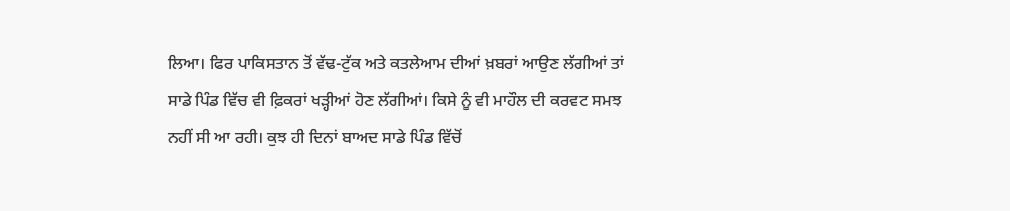ਲਿਆ। ਫਿਰ ਪਾਕਿਸਤਾਨ ਤੋਂ ਵੱਢ-ਟੁੱਕ ਅਤੇ ਕਤਲੇਆਮ ਦੀਆਂ ਖ਼ਬਰਾਂ ਆਉਣ ਲੱਗੀਆਂ ਤਾਂ ਸਾਡੇ ਪਿੰਡ ਵਿੱਚ ਵੀ ਫ਼ਿਕਰਾਂ ਖੜ੍ਹੀਆਂ ਹੋਣ ਲੱਗੀਆਂ। ਕਿਸੇ ਨੂੰ ਵੀ ਮਾਹੌਲ ਦੀ ਕਰਵਟ ਸਮਝ ਨਹੀਂ ਸੀ ਆ ਰਹੀ। ਕੁਝ ਹੀ ਦਿਨਾਂ ਬਾਅਦ ਸਾਡੇ ਪਿੰਡ ਵਿੱਚੋਂ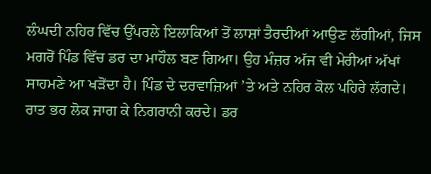ਲੰਘਦੀ ਨਹਿਰ ਵਿੱਚ ਉੱਪਰਲੇ ਇਲਾਕਿਆਂ ਤੋਂ ਲਾਸ਼ਾਂ ਤੈਰਦੀਆਂ ਆਉਣ ਲੱਗੀਆਂ, ਜਿਸ ਮਗਰੋਂ ਪਿੰਡ ਵਿੱਚ ਡਰ ਦਾ ਮਾਹੌਲ ਬਣ ਗਿਆ। ਉਹ ਮੰਜ਼ਰ ਅੱਜ ਵੀ ਮੇਰੀਆਂ ਅੱਖਾਂ ਸਾਹਮਣੇ ਆ ਖੜੋਂਦਾ ਹੈ। ਪਿੰਡ ਦੇ ਦਰਵਾਜ਼ਿਆਂ ’ਤੇ ਅਤੇ ਨਹਿਰ ਕੋਲ ਪਹਿਰੇ ਲੱਗਦੇ। ਰਾਤ ਭਰ ਲੋਕ ਜਾਗ ਕੇ ਨਿਗਰਾਨੀ ਕਰਦੇ। ਡਰ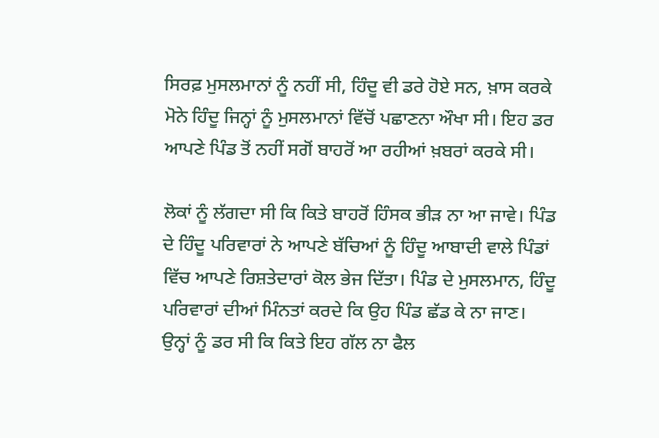ਸਿਰਫ਼ ਮੁਸਲਮਾਨਾਂ ਨੂੰ ਨਹੀਂ ਸੀ, ਹਿੰਦੂ ਵੀ ਡਰੇ ਹੋਏ ਸਨ, ਖ਼ਾਸ ਕਰਕੇ ਮੋਨੇ ਹਿੰਦੂ ਜਿਨ੍ਹਾਂ ਨੂੰ ਮੁਸਲਮਾਨਾਂ ਵਿੱਚੋਂ ਪਛਾਣਨਾ ਔਖਾ ਸੀ। ਇਹ ਡਰ ਆਪਣੇ ਪਿੰਡ ਤੋਂ ਨਹੀਂ ਸਗੋਂ ਬਾਹਰੋਂ ਆ ਰਹੀਆਂ ਖ਼ਬਰਾਂ ਕਰਕੇ ਸੀ।

ਲੋਕਾਂ ਨੂੰ ਲੱਗਦਾ ਸੀ ਕਿ ਕਿਤੇ ਬਾਹਰੋਂ ਹਿੰਸਕ ਭੀੜ ਨਾ ਆ ਜਾਵੇ। ਪਿੰਡ ਦੇ ਹਿੰਦੂ ਪਰਿਵਾਰਾਂ ਨੇ ਆਪਣੇ ਬੱਚਿਆਂ ਨੂੰ ਹਿੰਦੂ ਆਬਾਦੀ ਵਾਲੇ ਪਿੰਡਾਂ ਵਿੱਚ ਆਪਣੇ ਰਿਸ਼ਤੇਦਾਰਾਂ ਕੋਲ ਭੇਜ ਦਿੱਤਾ। ਪਿੰਡ ਦੇ ਮੁਸਲਮਾਨ, ਹਿੰਦੂ ਪਰਿਵਾਰਾਂ ਦੀਆਂ ਮਿੰਨਤਾਂ ਕਰਦੇ ਕਿ ਉਹ ਪਿੰਡ ਛੱਡ ਕੇ ਨਾ ਜਾਣ। ਉਨ੍ਹਾਂ ਨੂੰ ਡਰ ਸੀ ਕਿ ਕਿਤੇ ਇਹ ਗੱਲ ਨਾ ਫੈਲ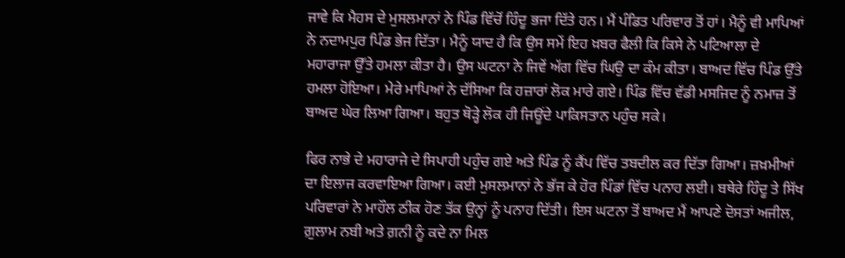ਜਾਵੇ ਕਿ ਮੈਹਸ ਦੇ ਮੁਸਲਮਾਨਾਂ ਨੇ ਪਿੰਡ ਵਿੱਚੋਂ ਹਿੰਦੂ ਭਜਾ ਦਿੱਤੇ ਹਨ। ਮੈਂ ਪੰਡਿਤ ਪਰਿਵਾਰ ਤੋਂ ਹਾਂ। ਮੈਨੂੰ ਵੀ ਮਾਪਿਆਂ ਨੇ ਨਦਾਮਪੁਰ ਪਿੰਡ ਭੇਜ ਦਿੱਤਾ। ਮੈਨੂੰ ਯਾਦ ਹੈ ਕਿ ਉਸ ਸਮੇਂ ਇਹ ਖ਼ਬਰ ਫੈਲੀ ਕਿ ਕਿਸੇ ਨੇ ਪਟਿਆਲਾ ਦੇ ਮਹਾਰਾਜਾ ਉੱਤੇ ਹਮਲਾ ਕੀਤਾ ਹੈ। ਉਸ ਘਟਨਾ ਨੇ ਜਿਵੇਂ ਅੱਗ ਵਿੱਚ ਘਿਉ ਦਾ ਕੰਮ ਕੀਤਾ। ਬਾਅਦ ਵਿੱਚ ਪਿੰਡ ਉੱਤੇ ਹਮਲਾ ਹੋਇਆ। ਮੇਰੇ ਮਾਪਿਆਂ ਨੇ ਦੱਸਿਆ ਕਿ ਹਜ਼ਾਰਾਂ ਲੋਕ ਮਾਰੇ ਗਏ। ਪਿੰਡ ਵਿੱਚ ਵੱਡੀ ਮਸਜਿਦ ਨੂੰ ਨਮਾਜ਼ ਤੋਂ ਬਾਅਦ ਘੇਰ ਲਿਆ ਗਿਆ। ਬਹੁਤ ਥੋੜ੍ਹੇ ਲੋਕ ਹੀ ਜਿਊਂਦੇ ਪਾਕਿਸਤਾਨ ਪਹੁੰਚ ਸਕੇ।

ਫਿਰ ਨਾਭੇ ਦੇ ਮਹਾਰਾਜੇ ਦੇ ਸਿਪਾਹੀ ਪਹੁੰਚ ਗਏ ਅਤੇ ਪਿੰਡ ਨੂੰ ਕੈਂਪ ਵਿੱਚ ਤਬਦੀਲ ਕਰ ਦਿੱਤਾ ਗਿਆ। ਜ਼ਖ਼ਮੀਆਂ ਦਾ ਇਲਾਜ ਕਰਵਾਇਆ ਗਿਆ। ਕਈ ਮੁਸਲਮਾਨਾਂ ਨੇ ਭੱਜ ਕੇ ਹੋਰ ਪਿੰਡਾਂ ਵਿੱਚ ਪਨਾਹ ਲਈ। ਬਥੇਰੇ ਹਿੰਦੂ ਤੇ ਸਿੱਖ ਪਰਿਵਾਰਾਂ ਨੇ ਮਾਹੌਲ ਠੀਕ ਹੋਣ ਤੱਕ ਉਨ੍ਹਾਂ ਨੂੰ ਪਨਾਹ ਦਿੱਤੀ। ਇਸ ਘਟਨਾ ਤੋਂ ਬਾਅਦ ਮੈਂ ਆਪਣੇ ਦੋਸਤਾਂ ਅਜੀਲ, ਗ਼ੁਲਾਮ ਨਬੀ ਅਤੇ ਗ਼ਨੀ ਨੂੰ ਕਦੇ ਨਾ ਮਿਲ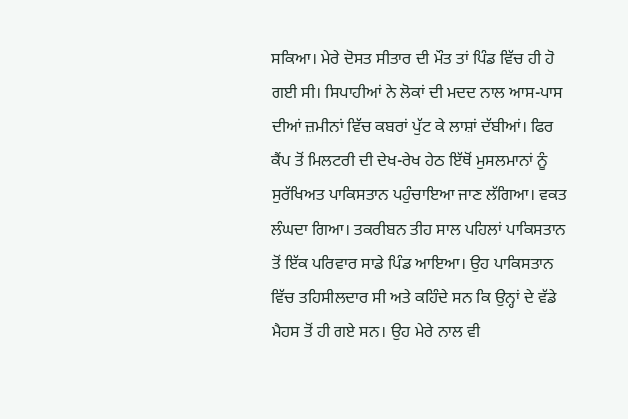ਸਕਿਆ। ਮੇਰੇ ਦੋਸਤ ਸੀਤਾਰ ਦੀ ਮੌਤ ਤਾਂ ਪਿੰਡ ਵਿੱਚ ਹੀ ਹੋ ਗਈ ਸੀ। ਸਿਪਾਹੀਆਂ ਨੇ ਲੋਕਾਂ ਦੀ ਮਦਦ ਨਾਲ ਆਸ-ਪਾਸ ਦੀਆਂ ਜ਼ਮੀਨਾਂ ਵਿੱਚ ਕਬਰਾਂ ਪੁੱਟ ਕੇ ਲਾਸ਼ਾਂ ਦੱਬੀਆਂ। ਫਿਰ ਕੈਂਪ ਤੋਂ ਮਿਲਟਰੀ ਦੀ ਦੇਖ-ਰੇਖ ਹੇਠ ਇੱਥੋਂ ਮੁਸਲਮਾਨਾਂ ਨੂੰ ਸੁਰੱਖਿਅਤ ਪਾਕਿਸਤਾਨ ਪਹੁੰਚਾਇਆ ਜਾਣ ਲੱਗਿਆ। ਵਕਤ ਲੰਘਦਾ ਗਿਆ। ਤਕਰੀਬਨ ਤੀਹ ਸਾਲ ਪਹਿਲਾਂ ਪਾਕਿਸਤਾਨ ਤੋਂ ਇੱਕ ਪਰਿਵਾਰ ਸਾਡੇ ਪਿੰਡ ਆਇਆ। ਉਹ ਪਾਕਿਸਤਾਨ ਵਿੱਚ ਤਹਿਸੀਲਦਾਰ ਸੀ ਅਤੇ ਕਹਿੰਦੇ ਸਨ ਕਿ ਉਨ੍ਹਾਂ ਦੇ ਵੱਡੇ ਮੈਹਸ ਤੋਂ ਹੀ ਗਏ ਸਨ। ਉਹ ਮੇਰੇ ਨਾਲ ਵੀ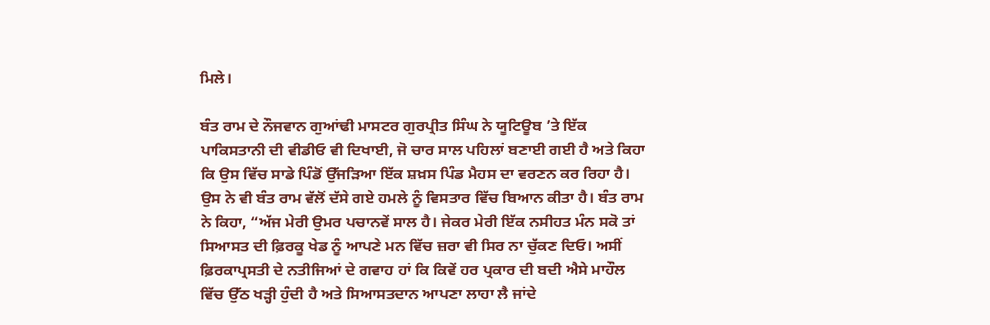ਮਿਲੇ।

ਬੰਤ ਰਾਮ ਦੇ ਨੌਜਵਾਨ ਗੁਆਂਢੀ ਮਾਸਟਰ ਗੁਰਪ੍ਰੀਤ ਸਿੰਘ ਨੇ ਯੂਟਿਊਬ ’ਤੇ ਇੱਕ ਪਾਕਿਸਤਾਨੀ ਦੀ ਵੀਡੀਓ ਵੀ ਦਿਖਾਈ, ਜੋ ਚਾਰ ਸਾਲ ਪਹਿਲਾਂ ਬਣਾਈ ਗਈ ਹੈ ਅਤੇ ਕਿਹਾ ਕਿ ਉਸ ਵਿੱਚ ਸਾਡੇ ਪਿੰਡੋਂ ਉੱਜੜਿਆ ਇੱਕ ਸ਼ਖ਼ਸ ਪਿੰਡ ਮੈਹਸ ਦਾ ਵਰਣਨ ਕਰ ਰਿਹਾ ਹੈ। ਉਸ ਨੇ ਵੀ ਬੰਤ ਰਾਮ ਵੱਲੋਂ ਦੱਸੇ ਗਏ ਹਮਲੇ ਨੂੰ ਵਿਸਤਾਰ ਵਿੱਚ ਬਿਆਨ ਕੀਤਾ ਹੈ। ਬੰਤ ਰਾਮ ਨੇ ਕਿਹਾ, “ਅੱਜ ਮੇਰੀ ਉਮਰ ਪਚਾਨਵੇਂ ਸਾਲ ਹੈ। ਜੇਕਰ ਮੇਰੀ ਇੱਕ ਨਸੀਹਤ ਮੰਨ ਸਕੋ ਤਾਂ ਸਿਆਸਤ ਦੀ ਫ਼ਿਰਕੂ ਖੇਡ ਨੂੰ ਆਪਣੇ ਮਨ ਵਿੱਚ ਜ਼ਰਾ ਵੀ ਸਿਰ ਨਾ ਚੁੱਕਣ ਦਿਓ। ਅਸੀਂ ਫ਼ਿਰਕਾਪ੍ਰਸਤੀ ਦੇ ਨਤੀਜਿਆਂ ਦੇ ਗਵਾਹ ਹਾਂ ਕਿ ਕਿਵੇਂ ਹਰ ਪ੍ਰਕਾਰ ਦੀ ਬਦੀ ਐਸੇ ਮਾਹੌਲ ਵਿੱਚ ਉੱਠ ਖੜ੍ਹੀ ਹੁੰਦੀ ਹੈ ਅਤੇ ਸਿਆਸਤਦਾਨ ਆਪਣਾ ਲਾਹਾ ਲੈ ਜਾਂਦੇ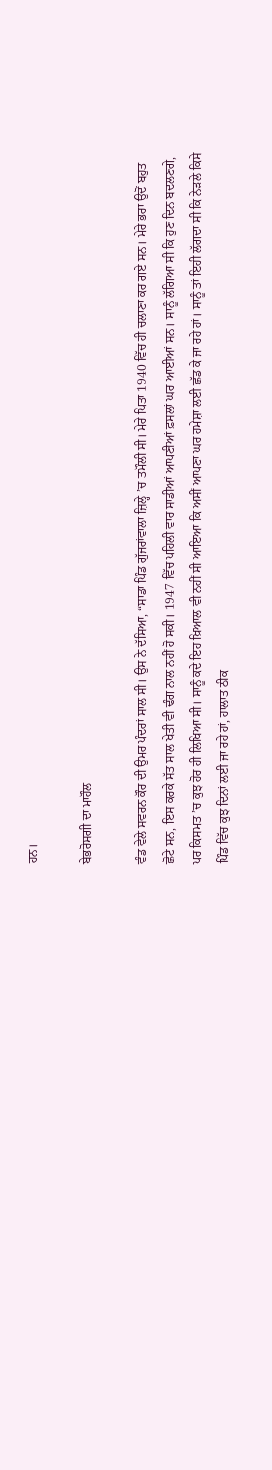ਹਨ।

ਬੇਭਰੋਸਗੀ ਦਾ ਮਾਹੌਲ

ਵੰਡ ਵੇਲੇ ਸਵਰਨ ਕੌਰ ਦੀ ਉਮਰ ਪੰਦਰਾਂ ਸਾਲ ਸੀ। ਉਸ ਨੇ ਦੱਸਿਆ, “ਸਾਡਾ ਪਿੰਡ ਗੁੱਜਰਾਂਵਾਲਾ ਜ਼ਿਲ੍ਹੇ ’ਚ ਤਮੌਲੀ ਸੀ। ਮੇਰੇ ਪਿਤਾ 1940 ਵਿੱਚ ਹੀ ਚਲਾਣਾ ਕਰ ਗਏ ਸਨ। ਮੇਰੇ ਭਰਾ ਉਦੋਂ ਬਹੁਤ ਛੋਟੇ ਸਨ, ਇਸ ਕਰਕੇ ਸੱਤ ਸਾਲ ਖੇਤੀ ਵੀ ਢੰਗ ਨਾਲ ਨਹੀਂ ਹੋ ਸਕੀ। 1947 ਵਿੱਚ ਪਹਿਲੀ ਵਾਰ ਸਾਡੀਆਂ ਆਪਣੀਆਂ ਫ਼ਸਲਾਂ ਘਰ ਆਈਆਂ ਸਨ। ਸਾਨੂੰ ਲੱਗਿਆ ਸੀ ਕਿ ਹੁਣ ਦਿਨ ਬਦਲਣਗੇ, ਪਰ ਕਿਸਮਤ ’ਚ ਕੁਝ ਹੋਰ ਹੀ ਲਿਖਿਆ ਸੀ। ਸਾਨੂੰ ਕਦੇ ਇਹ ਖ਼ਿਆਲ ਵੀ ਨਹੀਂ ਸੀ ਆਇਆ ਕਿ ਅਸੀਂ ਆਪਣਾ ਘਰ ਹਮੇਸ਼ਾ ਲਈ ਛੱਡ ਕੇ ਜਾ ਰਹੇ ਹਾਂ। ਸਾਨੂੰ ਤਾਂ ਇਹੀ ਲੱਗਦਾ ਸੀ ਕਿ ਨੇੜਲੇ ਕਿਸੇ ਪਿੰਡ ਵਿੱਚ ਕੁਝ ਦਿਨਾਂ ਲਈ ਜਾ ਰਹੇ ਹਾਂ, ਹਾਲਾਤ ਠੀਕ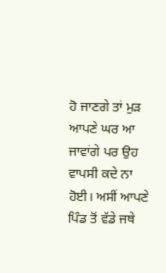ਹੋ ਜਾਣਗੇ ਤਾਂ ਮੁੜ ਆਪਣੇ ਘਰ ਆ ਜਾਵਾਂਗੇ ਪਰ ਉਹ ਵਾਪਸੀ ਕਦੇ ਨਾ ਹੋਈ। ਅਸੀਂ ਆਪਣੇ ਪਿੰਡ ਤੋਂ ਵੱਡੇ ਜਥੇ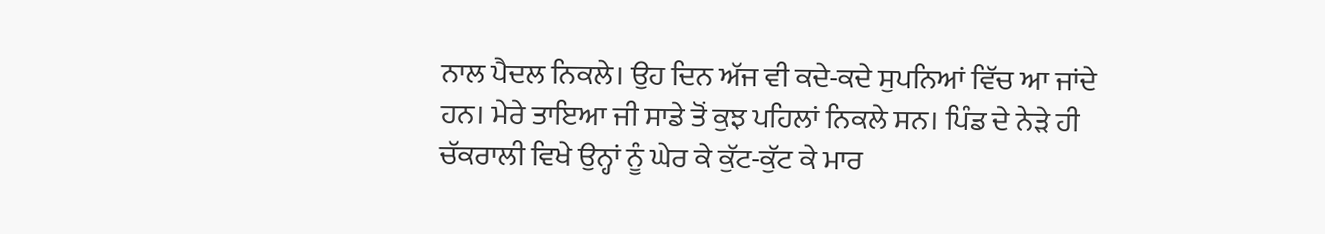ਨਾਲ ਪੈਦਲ ਨਿਕਲੇ। ਉਹ ਦਿਨ ਅੱਜ ਵੀ ਕਦੇ-ਕਦੇ ਸੁਪਨਿਆਂ ਵਿੱਚ ਆ ਜਾਂਦੇ ਹਨ। ਮੇਰੇ ਤਾਇਆ ਜੀ ਸਾਡੇ ਤੋਂ ਕੁਝ ਪਹਿਲਾਂ ਨਿਕਲੇ ਸਨ। ਪਿੰਡ ਦੇ ਨੇੜੇ ਹੀ ਚੱਕਰਾਲੀ ਵਿਖੇ ਉਨ੍ਹਾਂ ਨੂੰ ਘੇਰ ਕੇ ਕੁੱਟ-ਕੁੱਟ ਕੇ ਮਾਰ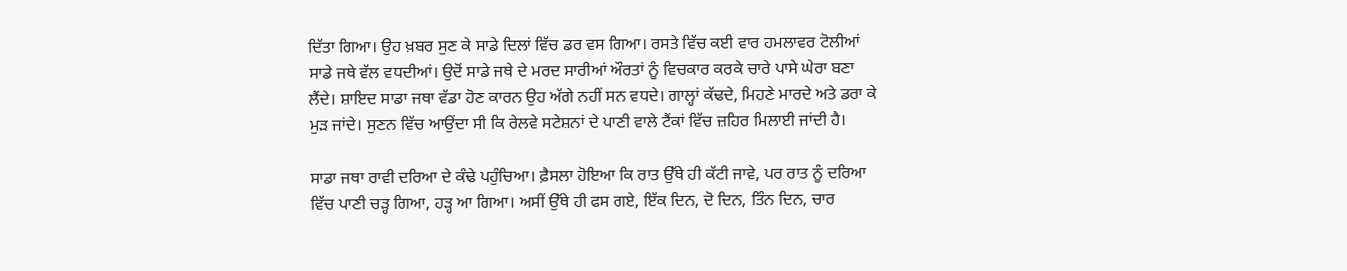ਦਿੱਤਾ ਗਿਆ। ਉਹ ਖ਼ਬਰ ਸੁਣ ਕੇ ਸਾਡੇ ਦਿਲਾਂ ਵਿੱਚ ਡਰ ਵਸ ਗਿਆ। ਰਸਤੇ ਵਿੱਚ ਕਈ ਵਾਰ ਹਮਲਾਵਰ ਟੋਲੀਆਂ ਸਾਡੇ ਜਥੇ ਵੱਲ ਵਧਦੀਆਂ। ਉਦੋਂ ਸਾਡੇ ਜਥੇ ਦੇ ਮਰਦ ਸਾਰੀਆਂ ਔਰਤਾਂ ਨੂੰ ਵਿਚਕਾਰ ਕਰਕੇ ਚਾਰੇ ਪਾਸੇ ਘੇਰਾ ਬਣਾ ਲੈਂਦੇ। ਸ਼ਾਇਦ ਸਾਡਾ ਜਥਾ ਵੱਡਾ ਹੋਣ ਕਾਰਨ ਉਹ ਅੱਗੇ ਨਹੀਂ ਸਨ ਵਧਦੇ। ਗਾਲ੍ਹਾਂ ਕੱਢਦੇ, ਮਿਹਣੇ ਮਾਰਦੇ ਅਤੇ ਡਰਾ ਕੇ ਮੁੜ ਜਾਂਦੇ। ਸੁਣਨ ਵਿੱਚ ਆਉਂਦਾ ਸੀ ਕਿ ਰੇਲਵੇ ਸਟੇਸ਼ਨਾਂ ਦੇ ਪਾਣੀ ਵਾਲੇ ਟੈਂਕਾਂ ਵਿੱਚ ਜ਼ਹਿਰ ਮਿਲਾਈ ਜਾਂਦੀ ਹੈ।

ਸਾਡਾ ਜਥਾ ਰਾਵੀ ਦਰਿਆ ਦੇ ਕੰਢੇ ਪਹੁੰਚਿਆ। ਫ਼ੈਸਲਾ ਹੋਇਆ ਕਿ ਰਾਤ ਉੱਥੇ ਹੀ ਕੱਟੀ ਜਾਵੇ, ਪਰ ਰਾਤ ਨੂੰ ਦਰਿਆ ਵਿੱਚ ਪਾਣੀ ਚੜ੍ਹ ਗਿਆ, ਹੜ੍ਹ ਆ ਗਿਆ। ਅਸੀਂ ਉੱਥੇ ਹੀ ਫਸ ਗਏ, ਇੱਕ ਦਿਨ, ਦੋ ਦਿਨ, ਤਿੰਨ ਦਿਨ, ਚਾਰ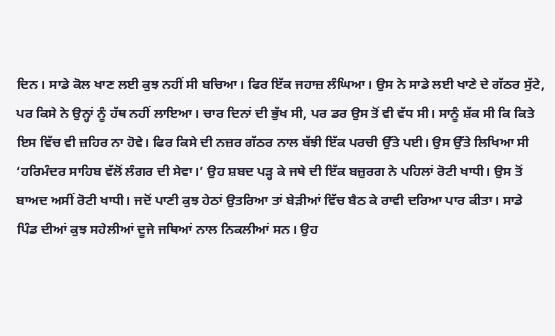ਦਿਨ। ਸਾਡੇ ਕੋਲ ਖਾਣ ਲਈ ਕੁਝ ਨਹੀਂ ਸੀ ਬਚਿਆ। ਫਿਰ ਇੱਕ ਜਹਾਜ਼ ਲੰਘਿਆ। ਉਸ ਨੇ ਸਾਡੇ ਲਈ ਖਾਣੇ ਦੇ ਗੱਠਰ ਸੁੱਟੇ, ਪਰ ਕਿਸੇ ਨੇ ਉਨ੍ਹਾਂ ਨੂੰ ਹੱਥ ਨਹੀਂ ਲਾਇਆ। ਚਾਰ ਦਿਨਾਂ ਦੀ ਭੁੱਖ ਸੀ, ਪਰ ਡਰ ਉਸ ਤੋਂ ਵੀ ਵੱਧ ਸੀ। ਸਾਨੂੰ ਸ਼ੱਕ ਸੀ ਕਿ ਕਿਤੇ ਇਸ ਵਿੱਚ ਵੀ ਜ਼ਹਿਰ ਨਾ ਹੋਵੇ। ਫਿਰ ਕਿਸੇ ਦੀ ਨਜ਼ਰ ਗੱਠਰ ਨਾਲ ਬੱਝੀ ਇੱਕ ਪਰਚੀ ਉੱਤੇ ਪਈ। ਉਸ ਉੱਤੇ ਲਿਖਿਆ ਸੀ ‘ਹਰਿਮੰਦਰ ਸਾਹਿਬ ਵੱਲੋਂ ਲੰਗਰ ਦੀ ਸੇਵਾ।’ ਉਹ ਸ਼ਬਦ ਪੜ੍ਹ ਕੇ ਜਥੇ ਦੀ ਇੱਕ ਬਜ਼ੁਰਗ ਨੇ ਪਹਿਲਾਂ ਰੋਟੀ ਖਾਧੀ। ਉਸ ਤੋਂ ਬਾਅਦ ਅਸੀਂ ਰੋਟੀ ਖਾਧੀ। ਜਦੋਂ ਪਾਣੀ ਕੁਝ ਹੇਠਾਂ ਉਤਰਿਆ ਤਾਂ ਬੇੜੀਆਂ ਵਿੱਚ ਬੈਠ ਕੇ ਰਾਵੀ ਦਰਿਆ ਪਾਰ ਕੀਤਾ। ਸਾਡੇ ਪਿੰਡ ਦੀਆਂ ਕੁਝ ਸਹੇਲੀਆਂ ਦੂਜੇ ਜਥਿਆਂ ਨਾਲ ਨਿਕਲੀਆਂ ਸਨ। ਉਹ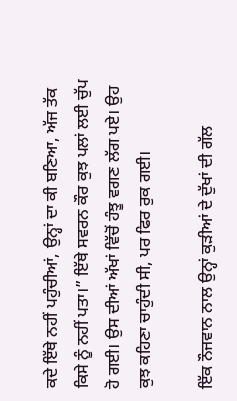ਕਦੇ ਇੱਥੇ ਨਹੀਂ ਪਹੁੰਚੀਆਂ, ਉਨ੍ਹਾਂ ਦਾ ਕੀ ਬਣਿਆ, ਅੱਜ ਤੱਕ ਕਿਸੇ ਨੂੰ ਨਹੀਂ ਪਤਾ।” ਇੱਥੇ ਸਵਰਨ ਕੌਰ ਕੁਝ ਪਲਾਂ ਲਈ ਚੁੱਪ ਹੋ ਗਈ। ਉਸ ਦੀਆਂ ਅੱਖਾਂ ਵਿੱਚੋਂ ਹੰਝੂ ਵਗਣ ਲੱਗ ਪਏ। ਉਹ ਕੁਝ ਕਹਿਣਾ ਚਾਹੁੰਦੀ ਸੀ, ਪਰ ਫਿਰ ਰੁਕ ਗਈ।

ਇੱਕ ਨੌਜਵਾਨ ਨਾਲ ਉਨ੍ਹਾਂ ਕੁੜੀਆਂ ਦੇ ਦੁੱਖਾਂ ਦੀ ਗੱਲ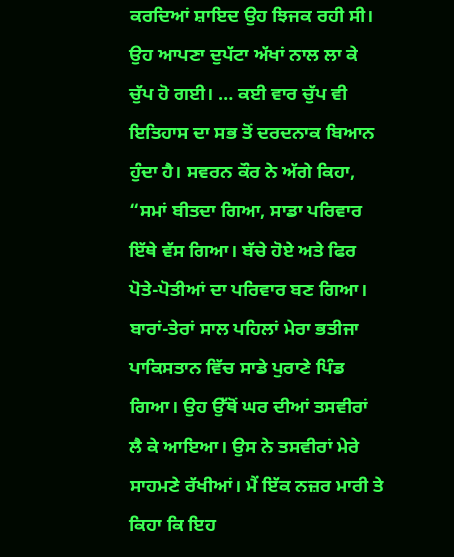ਕਰਦਿਆਂ ਸ਼ਾਇਦ ਉਹ ਝਿਜਕ ਰਹੀ ਸੀ। ਉਹ ਆਪਣਾ ਦੁਪੱਟਾ ਅੱਖਾਂ ਨਾਲ ਲਾ ਕੇ ਚੁੱਪ ਹੋ ਗਈ। … ਕਈ ਵਾਰ ਚੁੱਪ ਵੀ ਇਤਿਹਾਸ ਦਾ ਸਭ ਤੋਂ ਦਰਦਨਾਕ ਬਿਆਨ ਹੁੰਦਾ ਹੈ। ਸਵਰਨ ਕੌਰ ਨੇ ਅੱਗੇ ਕਿਹਾ, “ਸਮਾਂ ਬੀਤਦਾ ਗਿਆ, ਸਾਡਾ ਪਰਿਵਾਰ ਇੱਥੇ ਵੱਸ ਗਿਆ। ਬੱਚੇ ਹੋਏ ਅਤੇ ਫਿਰ ਪੋਤੇ-ਪੋਤੀਆਂ ਦਾ ਪਰਿਵਾਰ ਬਣ ਗਿਆ। ਬਾਰਾਂ-ਤੇਰਾਂ ਸਾਲ ਪਹਿਲਾਂ ਮੇਰਾ ਭਤੀਜਾ ਪਾਕਿਸਤਾਨ ਵਿੱਚ ਸਾਡੇ ਪੁਰਾਣੇ ਪਿੰਡ ਗਿਆ। ਉਹ ਉੱਥੋਂ ਘਰ ਦੀਆਂ ਤਸਵੀਰਾਂ ਲੈ ਕੇ ਆਇਆ। ਉਸ ਨੇ ਤਸਵੀਰਾਂ ਮੇਰੇ ਸਾਹਮਣੇ ਰੱਖੀਆਂ। ਮੈਂ ਇੱਕ ਨਜ਼ਰ ਮਾਰੀ ਤੇ ਕਿਹਾ ਕਿ ਇਹ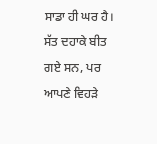ਸਾਡਾ ਹੀ ਘਰ ਹੈ। ਸੱਤ ਦਹਾਕੇ ਬੀਤ ਗਏ ਸਨ, ਪਰ ਆਪਣੇ ਵਿਹੜੇ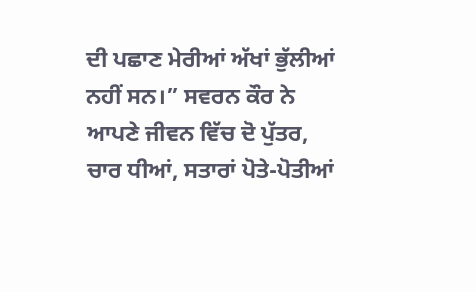ਦੀ ਪਛਾਣ ਮੇਰੀਆਂ ਅੱਖਾਂ ਭੁੱਲੀਆਂ ਨਹੀਂ ਸਨ।” ਸਵਰਨ ਕੌਰ ਨੇ ਆਪਣੇ ਜੀਵਨ ਵਿੱਚ ਦੋ ਪੁੱਤਰ, ਚਾਰ ਧੀਆਂ, ਸਤਾਰਾਂ ਪੋਤੇ-ਪੋਤੀਆਂ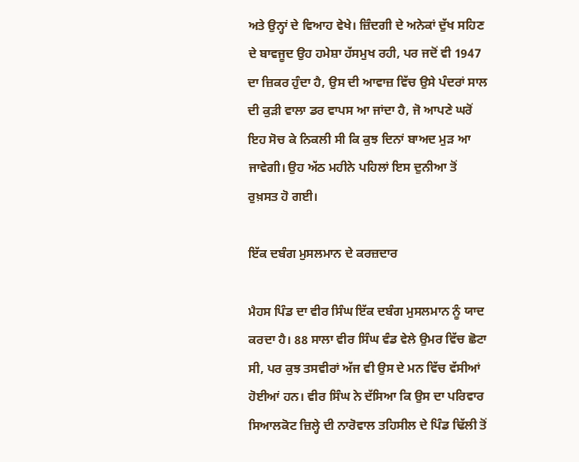ਅਤੇ ਉਨ੍ਹਾਂ ਦੇ ਵਿਆਹ ਵੇਖੇ। ਜ਼ਿੰਦਗੀ ਦੇ ਅਨੇਕਾਂ ਦੁੱਖ ਸਹਿਣ ਦੇ ਬਾਵਜੂਦ ਉਹ ਹਮੇਸ਼ਾ ਹੱਸਮੁਖ ਰਹੀ, ਪਰ ਜਦੋਂ ਵੀ 1947 ਦਾ ਜ਼ਿਕਰ ਹੁੰਦਾ ਹੈ, ਉਸ ਦੀ ਆਵਾਜ਼ ਵਿੱਚ ਉਸੇ ਪੰਦਰਾਂ ਸਾਲ ਦੀ ਕੁੜੀ ਵਾਲਾ ਡਰ ਵਾਪਸ ਆ ਜਾਂਦਾ ਹੈ, ਜੋ ਆਪਣੇ ਘਰੋਂ ਇਹ ਸੋਚ ਕੇ ਨਿਕਲੀ ਸੀ ਕਿ ਕੁਝ ਦਿਨਾਂ ਬਾਅਦ ਮੁੜ ਆ ਜਾਵੇਗੀ। ਉਹ ਅੱਠ ਮਹੀਨੇ ਪਹਿਲਾਂ ਇਸ ਦੁਨੀਆ ਤੋਂ ਰੁਖ਼ਸਤ ਹੋ ਗਈ।

ਇੱਕ ਦਬੰਗ ਮੁਸਲਮਾਨ ਦੇ ਕਰਜ਼ਦਾਰ

ਮੈਹਸ ਪਿੰਡ ਦਾ ਵੀਰ ਸਿੰਘ ਇੱਕ ਦਬੰਗ ਮੁਸਲਮਾਨ ਨੂੰ ਯਾਦ ਕਰਦਾ ਹੈ। 88 ਸਾਲਾ ਵੀਰ ਸਿੰਘ ਵੰਡ ਵੇਲੇ ਉਮਰ ਵਿੱਚ ਛੋਟਾ ਸੀ, ਪਰ ਕੁਝ ਤਸਵੀਰਾਂ ਅੱਜ ਵੀ ਉਸ ਦੇ ਮਨ ਵਿੱਚ ਵੱਸੀਆਂ ਹੋਈਆਂ ਹਨ। ਵੀਰ ਸਿੰਘ ਨੇ ਦੱਸਿਆ ਕਿ ਉਸ ਦਾ ਪਰਿਵਾਰ ਸਿਆਲਕੋਟ ਜ਼ਿਲ੍ਹੇ ਦੀ ਨਾਰੋਵਾਲ ਤਹਿਸੀਲ ਦੇ ਪਿੰਡ ਢਿੱਲੀ ਤੋਂ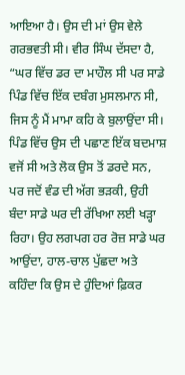ਆਇਆ ਹੈ। ਉਸ ਦੀ ਮਾਂ ਉਸ ਵੇਲੇ ਗਰਭਵਤੀ ਸੀ। ਵੀਰ ਸਿੰਘ ਦੱਸਦਾ ਹੈ, “ਘਰ ਵਿੱਚ ਡਰ ਦਾ ਮਾਹੌਲ ਸੀ ਪਰ ਸਾਡੇ ਪਿੰਡ ਵਿੱਚ ਇੱਕ ਦਬੰਗ ਮੁਸਲਮਾਨ ਸੀ, ਜਿਸ ਨੂੰ ਮੈਂ ਮਾਮਾ ਕਹਿ ਕੇ ਬੁਲਾਉਂਦਾ ਸੀ। ਪਿੰਡ ਵਿੱਚ ਉਸ ਦੀ ਪਛਾਣ ਇੱਕ ਬਦਮਾਸ਼ ਵਜੋਂ ਸੀ ਅਤੇ ਲੋਕ ਉਸ ਤੋਂ ਡਰਦੇ ਸਨ, ਪਰ ਜਦੋਂ ਵੰਡ ਦੀ ਅੱਗ ਭੜਕੀ, ਉਹੀ ਬੰਦਾ ਸਾਡੇ ਘਰ ਦੀ ਰੱਖਿਆ ਲਈ ਖੜ੍ਹਾ ਰਿਹਾ। ਉਹ ਲਗਪਗ ਹਰ ਰੋਜ਼ ਸਾਡੇ ਘਰ ਆਉਂਦਾ, ਹਾਲ-ਚਾਲ ਪੁੱਛਦਾ ਅਤੇ ਕਹਿੰਦਾ ਕਿ ਉਸ ਦੇ ਹੁੰਦਿਆਂ ਫ਼ਿਕਰ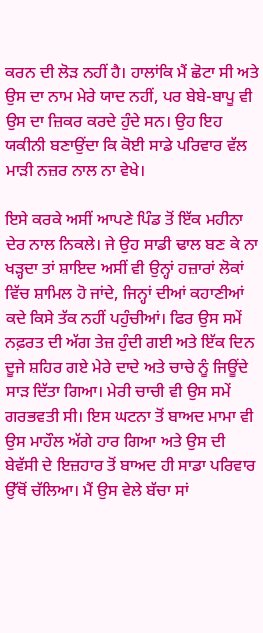ਕਰਨ ਦੀ ਲੋੜ ਨਹੀਂ ਹੈ। ਹਾਲਾਂਕਿ ਮੈਂ ਛੋਟਾ ਸੀ ਅਤੇ ਉਸ ਦਾ ਨਾਮ ਮੇਰੇ ਯਾਦ ਨਹੀਂ, ਪਰ ਬੇਬੇ-ਬਾਪੂ ਵੀ ਉਸ ਦਾ ਜ਼ਿਕਰ ਕਰਦੇ ਹੁੰਦੇ ਸਨ। ਉਹ ਇਹ ਯਕੀਨੀ ਬਣਾਉਂਦਾ ਕਿ ਕੋਈ ਸਾਡੇ ਪਰਿਵਾਰ ਵੱਲ ਮਾੜੀ ਨਜ਼ਰ ਨਾਲ ਨਾ ਵੇਖੇ।

ਇਸੇ ਕਰਕੇ ਅਸੀਂ ਆਪਣੇ ਪਿੰਡ ਤੋਂ ਇੱਕ ਮਹੀਨਾ ਦੇਰ ਨਾਲ ਨਿਕਲੇ। ਜੇ ਉਹ ਸਾਡੀ ਢਾਲ ਬਣ ਕੇ ਨਾ ਖੜ੍ਹਦਾ ਤਾਂ ਸ਼ਾਇਦ ਅਸੀਂ ਵੀ ਉਨ੍ਹਾਂ ਹਜ਼ਾਰਾਂ ਲੋਕਾਂ ਵਿੱਚ ਸ਼ਾਮਿਲ ਹੋ ਜਾਂਦੇ, ਜਿਨ੍ਹਾਂ ਦੀਆਂ ਕਹਾਣੀਆਂ ਕਦੇ ਕਿਸੇ ਤੱਕ ਨਹੀਂ ਪਹੁੰਚੀਆਂ। ਫਿਰ ਉਸ ਸਮੇਂ ਨਫ਼ਰਤ ਦੀ ਅੱਗ ਤੇਜ਼ ਹੁੰਦੀ ਗਈ ਅਤੇ ਇੱਕ ਦਿਨ ਦੂਜੇ ਸ਼ਹਿਰ ਗਏ ਮੇਰੇ ਦਾਦੇ ਅਤੇ ਚਾਚੇ ਨੂੰ ਜਿਊਂਦੇ ਸਾੜ ਦਿੱਤਾ ਗਿਆ। ਮੇਰੀ ਚਾਚੀ ਵੀ ਉਸ ਸਮੇਂ ਗਰਭਵਤੀ ਸੀ। ਇਸ ਘਟਨਾ ਤੋਂ ਬਾਅਦ ਮਾਮਾ ਵੀ ਉਸ ਮਾਹੌਲ ਅੱਗੇ ਹਾਰ ਗਿਆ ਅਤੇ ਉਸ ਦੀ ਬੇਵੱਸੀ ਦੇ ਇਜ਼ਹਾਰ ਤੋਂ ਬਾਅਦ ਹੀ ਸਾਡਾ ਪਰਿਵਾਰ ਉੱਥੋਂ ਚੱਲਿਆ। ਮੈਂ ਉਸ ਵੇਲੇ ਬੱਚਾ ਸਾਂ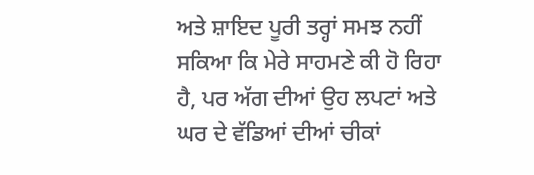ਅਤੇ ਸ਼ਾਇਦ ਪੂਰੀ ਤਰ੍ਹਾਂ ਸਮਝ ਨਹੀਂ ਸਕਿਆ ਕਿ ਮੇਰੇ ਸਾਹਮਣੇ ਕੀ ਹੋ ਰਿਹਾ ਹੈ, ਪਰ ਅੱਗ ਦੀਆਂ ਉਹ ਲਪਟਾਂ ਅਤੇ ਘਰ ਦੇ ਵੱਡਿਆਂ ਦੀਆਂ ਚੀਕਾਂ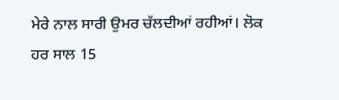ਮੇਰੇ ਨਾਲ ਸਾਰੀ ਉਮਰ ਚੱਲਦੀਆਂ ਰਹੀਆਂ। ਲੋਕ ਹਰ ਸਾਲ 15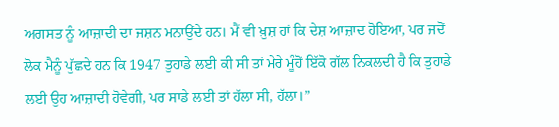ਅਗਸਤ ਨੂੰ ਆਜ਼ਾਦੀ ਦਾ ਜਸ਼ਨ ਮਨਾਉਂਦੇ ਹਨ। ਮੈਂ ਵੀ ਖ਼ੁਸ਼ ਹਾਂ ਕਿ ਦੇਸ਼ ਆਜ਼ਾਦ ਹੋਇਆ, ਪਰ ਜਦੋਂ ਲੋਕ ਮੈਨੂੰ ਪੁੱਛਦੇ ਹਨ ਕਿ 1947 ਤੁਹਾਡੇ ਲਈ ਕੀ ਸੀ ਤਾਂ ਮੇਰੇ ਮੂੰਹੋਂ ਇੱਕੋ ਗੱਲ ਨਿਕਲਦੀ ਹੈ ਕਿ ਤੁਹਾਡੇ ਲਈ ਉਹ ਆਜ਼ਾਦੀ ਹੋਵੇਗੀ, ਪਰ ਸਾਡੇ ਲਈ ਤਾਂ ਹੱਲਾ ਸੀ, ਹੱਲਾ।”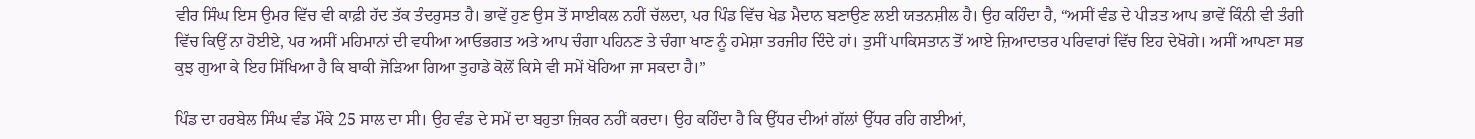ਵੀਰ ਸਿੰਘ ਇਸ ਉਮਰ ਵਿੱਚ ਵੀ ਕਾਫ਼ੀ ਹੱਦ ਤੱਕ ਤੰਦਰੁਸਤ ਹੈ। ਭਾਵੇਂ ਹੁਣ ਉਸ ਤੋਂ ਸਾਈਕਲ ਨਹੀਂ ਚੱਲਦਾ, ਪਰ ਪਿੰਡ ਵਿੱਚ ਖੇਡ ਮੈਦਾਨ ਬਣਾਉਣ ਲਈ ਯਤਨਸ਼ੀਲ ਹੈ। ਉਹ ਕਹਿੰਦਾ ਹੈ, “ਅਸੀਂ ਵੰਡ ਦੇ ਪੀੜਤ ਆਪ ਭਾਵੇਂ ਕਿੰਨੀ ਵੀ ਤੰਗੀ ਵਿੱਚ ਕਿਉਂ ਨਾ ਹੋਈਏ, ਪਰ ਅਸੀਂ ਮਹਿਮਾਨਾਂ ਦੀ ਵਧੀਆ ਆਓਭਗਤ ਅਤੇ ਆਪ ਚੰਗਾ ਪਹਿਨਣ ਤੇ ਚੰਗਾ ਖਾਣ ਨੂੰ ਹਮੇਸ਼ਾ ਤਰਜੀਹ ਦਿੰਦੇ ਹਾਂ। ਤੁਸੀਂ ਪਾਕਿਸਤਾਨ ਤੋਂ ਆਏ ਜ਼ਿਆਦਾਤਰ ਪਰਿਵਾਰਾਂ ਵਿੱਚ ਇਹ ਦੇਖੋਗੇ। ਅਸੀਂ ਆਪਣਾ ਸਭ ਕੁਝ ਗੁਆ ਕੇ ਇਹ ਸਿੱਖਿਆ ਹੈ ਕਿ ਬਾਕੀ ਜੋੜਿਆ ਗਿਆ ਤੁਹਾਡੇ ਕੋਲੋਂ ਕਿਸੇ ਵੀ ਸਮੇਂ ਖੋਹਿਆ ਜਾ ਸਕਦਾ ਹੈ।”

ਪਿੰਡ ਦਾ ਹਰਬੇਲ ਸਿੰਘ ਵੰਡ ਮੌਕੇ 25 ਸਾਲ ਦਾ ਸੀ। ਉਹ ਵੰਡ ਦੇ ਸਮੇਂ ਦਾ ਬਹੁਤਾ ਜ਼ਿਕਰ ਨਹੀਂ ਕਰਦਾ। ਉਹ ਕਹਿੰਦਾ ਹੈ ਕਿ ਉੱਧਰ ਦੀਆਂ ਗੱਲਾਂ ਉੱਧਰ ਰਹਿ ਗਈਆਂ,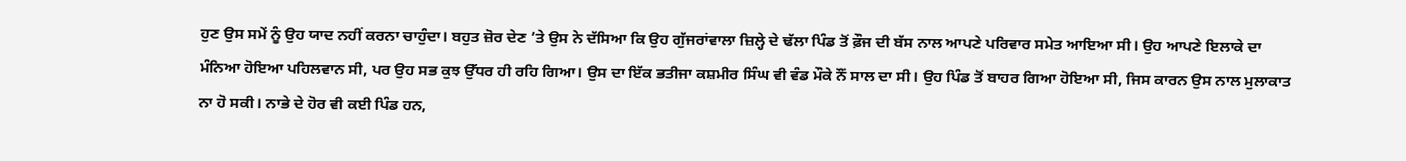ਹੁਣ ਉਸ ਸਮੇਂ ਨੂੰ ਉਹ ਯਾਦ ਨਹੀਂ ਕਰਨਾ ਚਾਹੁੰਦਾ। ਬਹੁਤ ਜ਼ੋਰ ਦੇਣ ’ਤੇ ਉਸ ਨੇ ਦੱਸਿਆ ਕਿ ਉਹ ਗੁੱਜਰਾਂਵਾਲਾ ਜ਼ਿਲ੍ਹੇ ਦੇ ਢੱਲਾ ਪਿੰਡ ਤੋਂ ਫ਼ੌਜ ਦੀ ਬੱਸ ਨਾਲ ਆਪਣੇ ਪਰਿਵਾਰ ਸਮੇਤ ਆਇਆ ਸੀ। ਉਹ ਆਪਣੇ ਇਲਾਕੇ ਦਾ ਮੰਨਿਆ ਹੋਇਆ ਪਹਿਲਵਾਨ ਸੀ, ਪਰ ਉਹ ਸਭ ਕੁਝ ਉੱਧਰ ਹੀ ਰਹਿ ਗਿਆ। ਉਸ ਦਾ ਇੱਕ ਭਤੀਜਾ ਕਸ਼ਮੀਰ ਸਿੰਘ ਵੀ ਵੰਡ ਮੌਕੇ ਨੌਂ ਸਾਲ ਦਾ ਸੀ। ਉਹ ਪਿੰਡ ਤੋਂ ਬਾਹਰ ਗਿਆ ਹੋਇਆ ਸੀ, ਜਿਸ ਕਾਰਨ ਉਸ ਨਾਲ ਮੁਲਾਕਾਤ ਨਾ ਹੋ ਸਕੀ। ਨਾਭੇ ਦੇ ਹੋਰ ਵੀ ਕਈ ਪਿੰਡ ਹਨ,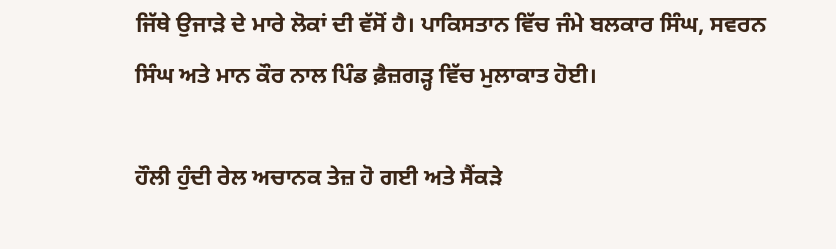ਜਿੱਥੇ ਉਜਾੜੇ ਦੇ ਮਾਰੇ ਲੋਕਾਂ ਦੀ ਵੱਸੋਂ ਹੈ। ਪਾਕਿਸਤਾਨ ਵਿੱਚ ਜੰਮੇ ਬਲਕਾਰ ਸਿੰਘ, ਸਵਰਨ ਸਿੰਘ ਅਤੇ ਮਾਨ ਕੌਰ ਨਾਲ ਪਿੰਡ ਫ਼ੈਜ਼ਗੜ੍ਹ ਵਿੱਚ ਮੁਲਾਕਾਤ ਹੋਈ।

ਹੌਲੀ ਹੁੰਦੀ ਰੇਲ ਅਚਾਨਕ ਤੇਜ਼ ਹੋ ਗਈ ਅਤੇ ਸੈਂਕੜੇ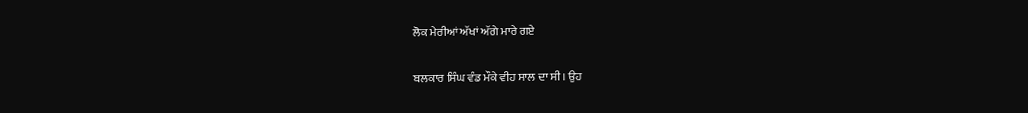ਲੋਕ ਮੇਰੀਆਂ ਅੱਖਾਂ ਅੱਗੇ ਮਾਰੇ ਗਏ

ਬਲਕਾਰ ਸਿੰਘ ਵੰਡ ਮੌਕੇ ਵੀਹ ਸਾਲ ਦਾ ਸੀ। ਉਹ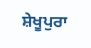ਸ਼ੇਖੂਪੁਰਾ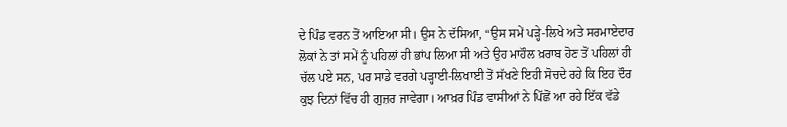ਦੇ ਪਿੰਡ ਵਰਨ ਤੋਂ ਆਇਆ ਸੀ। ਉਸ ਨੇ ਦੱਸਿਆ, “ਉਸ ਸਮੇਂ ਪੜ੍ਹੇ-ਲਿਖੇ ਅਤੇ ਸਰਮਾਏਦਾਰ ਲੋਕਾਂ ਨੇ ਤਾਂ ਸਮੇਂ ਨੂੰ ਪਹਿਲਾਂ ਹੀ ਭਾਂਪ ਲਿਆ ਸੀ ਅਤੇ ਉਹ ਮਾਹੌਲ ਖ਼ਰਾਬ ਹੋਣ ਤੋਂ ਪਹਿਲਾਂ ਹੀ ਚੱਲ ਪਏ ਸਨ, ਪਰ ਸਾਡੇ ਵਰਗੇ ਪੜ੍ਹਾਈ-ਲਿਖਾਈ ਤੋਂ ਸੱਖਣੇ ਇਹੀ ਸੋਚਦੇ ਰਹੇ ਕਿ ਇਹ ਦੌਰ ਕੁਝ ਦਿਨਾਂ ਵਿੱਚ ਹੀ ਗੁਜ਼ਰ ਜਾਵੇਗਾ। ਆਖ਼ਰ ਪਿੰਡ ਵਾਸੀਆਂ ਨੇ ਪਿੱਛੋਂ ਆ ਰਹੇ ਇੱਕ ਵੱਡੇ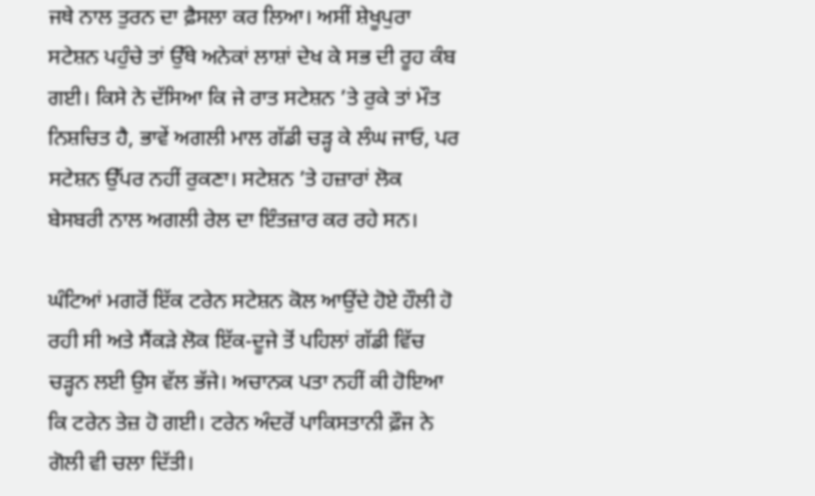ਜਥੇ ਨਾਲ ਤੁਰਨ ਦਾ ਫ਼ੈਸਲਾ ਕਰ ਲਿਆ। ਅਸੀਂ ਸ਼ੇਖੂਪੁਰਾ ਸਟੇਸ਼ਨ ਪਹੁੰਚੇ ਤਾਂ ਉੱਥੇ ਅਨੇਕਾਂ ਲਾਸ਼ਾਂ ਦੇਖ ਕੇ ਸਭ ਦੀ ਰੂਹ ਕੰਬ ਗਈ। ਕਿਸੇ ਨੇ ਦੱਸਿਆ ਕਿ ਜੇ ਰਾਤ ਸਟੇਸ਼ਨ ’ਤੇ ਰੁਕੇ ਤਾਂ ਮੌਤ ਨਿਸ਼ਚਿਤ ਹੈ, ਭਾਵੇਂ ਅਗਲੀ ਮਾਲ ਗੱਡੀ ਚੜ੍ਹ ਕੇ ਲੰਘ ਜਾਓ, ਪਰ ਸਟੇਸ਼ਨ ਉੱਪਰ ਨਹੀਂ ਰੁਕਣਾ। ਸਟੇਸ਼ਨ ’ਤੇ ਹਜ਼ਾਰਾਂ ਲੋਕ ਬੇਸਬਰੀ ਨਾਲ ਅਗਲੀ ਰੇਲ ਦਾ ਇੰਤਜ਼ਾਰ ਕਰ ਰਹੇ ਸਨ।

ਘੰਟਿਆਂ ਮਗਰੋਂ ਇੱਕ ਟਰੇਨ ਸਟੇਸ਼ਨ ਕੋਲ ਆਉਂਦੇ ਹੋਏ ਹੌਲੀ ਹੋ ਰਹੀ ਸੀ ਅਤੇ ਸੈਂਕੜੇ ਲੋਕ ਇੱਕ-ਦੂਜੇ ਤੋਂ ਪਹਿਲਾਂ ਗੱਡੀ ਵਿੱਚ ਚੜ੍ਹਨ ਲਈ ਉਸ ਵੱਲ ਭੱਜੇ। ਅਚਾਨਕ ਪਤਾ ਨਹੀਂ ਕੀ ਹੋਇਆ ਕਿ ਟਰੇਨ ਤੇਜ਼ ਹੋ ਗਈ। ਟਰੇਨ ਅੰਦਰੋਂ ਪਾਕਿਸਤਾਨੀ ਫ਼ੌਜ ਨੇ ਗੋਲੀ ਵੀ ਚਲਾ ਦਿੱਤੀ।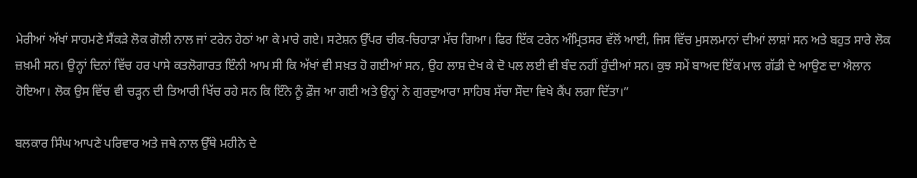ਮੇਰੀਆਂ ਅੱਖਾਂ ਸਾਹਮਣੇ ਸੈਂਕੜੇ ਲੋਕ ਗੋਲੀ ਨਾਲ ਜਾਂ ਟਰੇਨ ਹੇਠਾਂ ਆ ਕੇ ਮਾਰੇ ਗਏ। ਸਟੇਸ਼ਨ ਉੱਪਰ ਚੀਕ-ਚਿਹਾੜਾ ਮੱਚ ਗਿਆ। ਫਿਰ ਇੱਕ ਟਰੇਨ ਅੰਮ੍ਰਿਤਸਰ ਵੱਲੋਂ ਆਈ, ਜਿਸ ਵਿੱਚ ਮੁਸਲਮਾਨਾਂ ਦੀਆਂ ਲਾਸ਼ਾਂ ਸਨ ਅਤੇ ਬਹੁਤ ਸਾਰੇ ਲੋਕ ਜ਼ਖ਼ਮੀ ਸਨ। ਉਨ੍ਹਾਂ ਦਿਨਾਂ ਵਿੱਚ ਹਰ ਪਾਸੇ ਕਤਲੋਗਾਰਤ ਇੰਨੀ ਆਮ ਸੀ ਕਿ ਅੱਖਾਂ ਵੀ ਸਖ਼ਤ ਹੋ ਗਈਆਂ ਸਨ, ਉਹ ਲਾਸ਼ ਦੇਖ ਕੇ ਦੋ ਪਲ ਲਈ ਵੀ ਬੰਦ ਨਹੀਂ ਹੁੰਦੀਆਂ ਸਨ। ਕੁਝ ਸਮੇਂ ਬਾਅਦ ਇੱਕ ਮਾਲ ਗੱਡੀ ਦੇ ਆਉਣ ਦਾ ਐਲਾਨ ਹੋਇਆ। ਲੋਕ ਉਸ ਵਿੱਚ ਵੀ ਚੜ੍ਹਨ ਦੀ ਤਿਆਰੀ ਖਿੱਚ ਰਹੇ ਸਨ ਕਿ ਇੰਨੇ ਨੂੰ ਫ਼ੌਜ ਆ ਗਈ ਅਤੇ ਉਨ੍ਹਾਂ ਨੇ ਗੁਰਦੁਆਰਾ ਸਾਹਿਬ ਸੱਚਾ ਸੌਦਾ ਵਿਖੇ ਕੈਂਪ ਲਗਾ ਦਿੱਤਾ।”

ਬਲਕਾਰ ਸਿੰਘ ਆਪਣੇ ਪਰਿਵਾਰ ਅਤੇ ਜਥੇ ਨਾਲ ਉੱਥੇ ਮਹੀਨੇ ਦੇ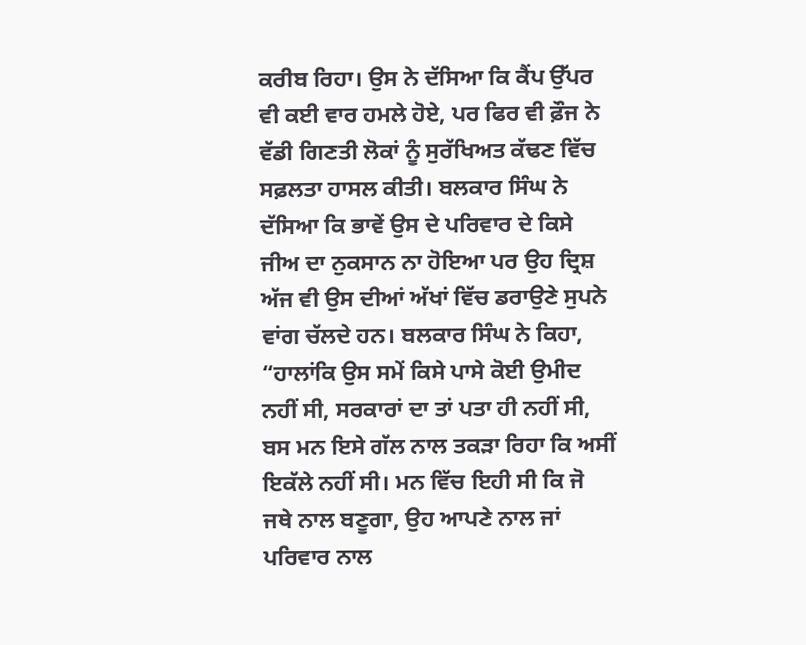ਕਰੀਬ ਰਿਹਾ। ਉਸ ਨੇ ਦੱਸਿਆ ਕਿ ਕੈਂਪ ਉੱਪਰ ਵੀ ਕਈ ਵਾਰ ਹਮਲੇ ਹੋਏ, ਪਰ ਫਿਰ ਵੀ ਫ਼ੌਜ ਨੇ ਵੱਡੀ ਗਿਣਤੀ ਲੋਕਾਂ ਨੂੰ ਸੁਰੱਖਿਅਤ ਕੱਢਣ ਵਿੱਚ ਸਫ਼ਲਤਾ ਹਾਸਲ ਕੀਤੀ। ਬਲਕਾਰ ਸਿੰਘ ਨੇ ਦੱਸਿਆ ਕਿ ਭਾਵੇਂ ਉਸ ਦੇ ਪਰਿਵਾਰ ਦੇ ਕਿਸੇ ਜੀਅ ਦਾ ਨੁਕਸਾਨ ਨਾ ਹੋਇਆ ਪਰ ਉਹ ਦ੍ਰਿਸ਼ ਅੱਜ ਵੀ ਉਸ ਦੀਆਂ ਅੱਖਾਂ ਵਿੱਚ ਡਰਾਉਣੇ ਸੁਪਨੇ ਵਾਂਗ ਚੱਲਦੇ ਹਨ। ਬਲਕਾਰ ਸਿੰਘ ਨੇ ਕਿਹਾ, “ਹਾਲਾਂਕਿ ਉਸ ਸਮੇਂ ਕਿਸੇ ਪਾਸੇ ਕੋਈ ਉਮੀਦ ਨਹੀਂ ਸੀ, ਸਰਕਾਰਾਂ ਦਾ ਤਾਂ ਪਤਾ ਹੀ ਨਹੀਂ ਸੀ, ਬਸ ਮਨ ਇਸੇ ਗੱਲ ਨਾਲ ਤਕੜਾ ਰਿਹਾ ਕਿ ਅਸੀਂ ਇਕੱਲੇ ਨਹੀਂ ਸੀ। ਮਨ ਵਿੱਚ ਇਹੀ ਸੀ ਕਿ ਜੋ ਜਥੇ ਨਾਲ ਬਣੂਗਾ, ਉਹ ਆਪਣੇ ਨਾਲ ਜਾਂ ਪਰਿਵਾਰ ਨਾਲ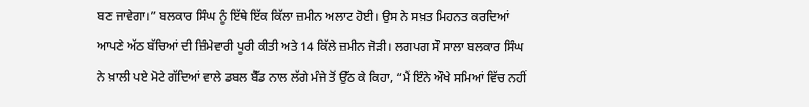ਬਣ ਜਾਵੇਗਾ।” ਬਲਕਾਰ ਸਿੰਘ ਨੂੰ ਇੱਥੇ ਇੱਕ ਕਿੱਲਾ ਜ਼ਮੀਨ ਅਲਾਟ ਹੋਈ। ਉਸ ਨੇ ਸਖ਼ਤ ਮਿਹਨਤ ਕਰਦਿਆਂ ਆਪਣੇ ਅੱਠ ਬੱਚਿਆਂ ਦੀ ਜ਼ਿੰਮੇਵਾਰੀ ਪੂਰੀ ਕੀਤੀ ਅਤੇ 14 ਕਿੱਲੇ ਜ਼ਮੀਨ ਜੋੜੀ। ਲਗਪਗ ਸੌ ਸਾਲਾ ਬਲਕਾਰ ਸਿੰਘ ਨੇ ਖ਼ਾਲੀ ਪਏ ਮੋਟੇ ਗੱਦਿਆਂ ਵਾਲੇ ਡਬਲ ਬੈੱਡ ਨਾਲ ਲੱਗੇ ਮੰਜੇ ਤੋਂ ਉੱਠ ਕੇ ਕਿਹਾ, “ਮੈਂ ਇੰਨੇ ਔਖੇ ਸਮਿਆਂ ਵਿੱਚ ਨਹੀਂ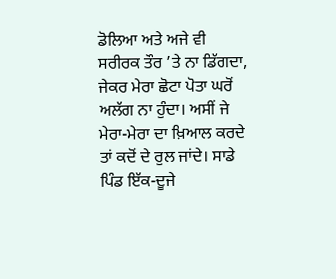ਡੋਲਿਆ ਅਤੇ ਅਜੇ ਵੀ ਸਰੀਰਕ ਤੌਰ ’ਤੇ ਨਾ ਡਿੱਗਦਾ, ਜੇਕਰ ਮੇਰਾ ਛੋਟਾ ਪੋਤਾ ਘਰੋਂ ਅਲੱਗ ਨਾ ਹੁੰਦਾ। ਅਸੀਂ ਜੇ ਮੇਰਾ-ਮੇਰਾ ਦਾ ਖ਼ਿਆਲ ਕਰਦੇ ਤਾਂ ਕਦੋਂ ਦੇ ਰੁਲ ਜਾਂਦੇ। ਸਾਡੇ ਪਿੰਡ ਇੱਕ-ਦੂਜੇ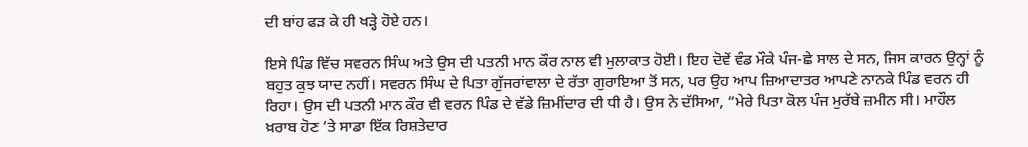ਦੀ ਬਾਂਹ ਫੜ ਕੇ ਹੀ ਖੜ੍ਹੇ ਹੋਏ ਹਨ।

ਇਸੇ ਪਿੰਡ ਵਿੱਚ ਸਵਰਨ ਸਿੰਘ ਅਤੇ ਉਸ ਦੀ ਪਤਨੀ ਮਾਨ ਕੌਰ ਨਾਲ ਵੀ ਮੁਲਾਕਾਤ ਹੋਈ। ਇਹ ਦੋਵੇਂ ਵੰਡ ਮੌਕੇ ਪੰਜ-ਛੇ ਸਾਲ ਦੇ ਸਨ, ਜਿਸ ਕਾਰਨ ਉਨ੍ਹਾਂ ਨੂੰ ਬਹੁਤ ਕੁਝ ਯਾਦ ਨਹੀਂ। ਸਵਰਨ ਸਿੰਘ ਦੇ ਪਿਤਾ ਗੁੱਜਰਾਂਵਾਲਾ ਦੇ ਰੱਤਾ ਗੁਰਾਇਆ ਤੋਂ ਸਨ, ਪਰ ਉਹ ਆਪ ਜ਼ਿਆਦਾਤਰ ਆਪਣੇ ਨਾਨਕੇ ਪਿੰਡ ਵਰਨ ਹੀ ਰਿਹਾ। ਉਸ ਦੀ ਪਤਨੀ ਮਾਨ ਕੌਰ ਵੀ ਵਰਨ ਪਿੰਡ ਦੇ ਵੱਡੇ ਜ਼ਿਮੀਂਦਾਰ ਦੀ ਧੀ ਹੈ। ਉਸ ਨੇ ਦੱਸਿਆ, “ਮੇਰੇ ਪਿਤਾ ਕੋਲ ਪੰਜ ਮੁਰੱਬੇ ਜ਼ਮੀਨ ਸੀ। ਮਾਹੌਲ ਖ਼ਰਾਬ ਹੋਣ ’ਤੇ ਸਾਡਾ ਇੱਕ ਰਿਸ਼ਤੇਦਾਰ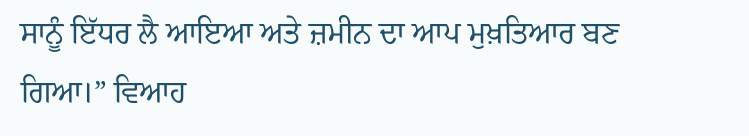ਸਾਨੂੰ ਇੱਧਰ ਲੈ ਆਇਆ ਅਤੇ ਜ਼ਮੀਨ ਦਾ ਆਪ ਮੁਖ਼ਤਿਆਰ ਬਣ ਗਿਆ।” ਵਿਆਹ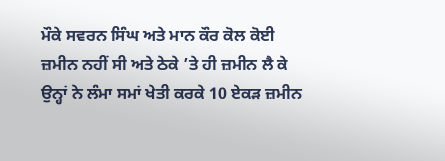ਮੌਕੇ ਸਵਰਨ ਸਿੰਘ ਅਤੇ ਮਾਨ ਕੌਰ ਕੋਲ ਕੋਈ ਜ਼ਮੀਨ ਨਹੀਂ ਸੀ ਅਤੇ ਠੇਕੇ ’ਤੇ ਹੀ ਜ਼ਮੀਨ ਲੈ ਕੇ ਉਨ੍ਹਾਂ ਨੇ ਲੰਮਾ ਸਮਾਂ ਖੇਤੀ ਕਰਕੇ 10 ਏਕੜ ਜ਼ਮੀਨ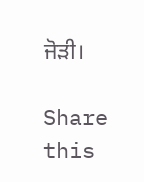ਜੋੜੀ।

Share this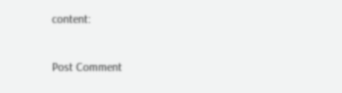content:

Post Comment